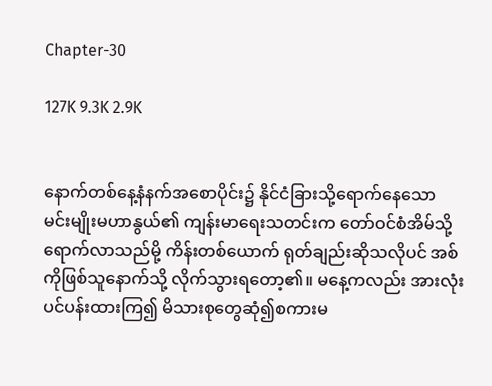Chapter-30

127K 9.3K 2.9K


နောက်တစ်နေ့နံနက်အစောပိုင်း၌ နိုင်ငံခြားသို့ရောက်နေသော မင်းမျိုးမဟာနွယ်၏ ကျန်းမာရေးသတင်းက တော်ဝင်စံအိမ်သို့ရောက်လာသည်မို့ ကိန်းတစ်ယောက် ရုတ်ချည်းဆိုသလိုပင် အစ်ကိုဖြစ်သူနောက်သို့ လိုက်သွားရတော့၏။ မနေ့ကလည်း အားလုံးပင်ပန်းထားကြ၍ မိသားစုတွေဆုံ၍စကားမ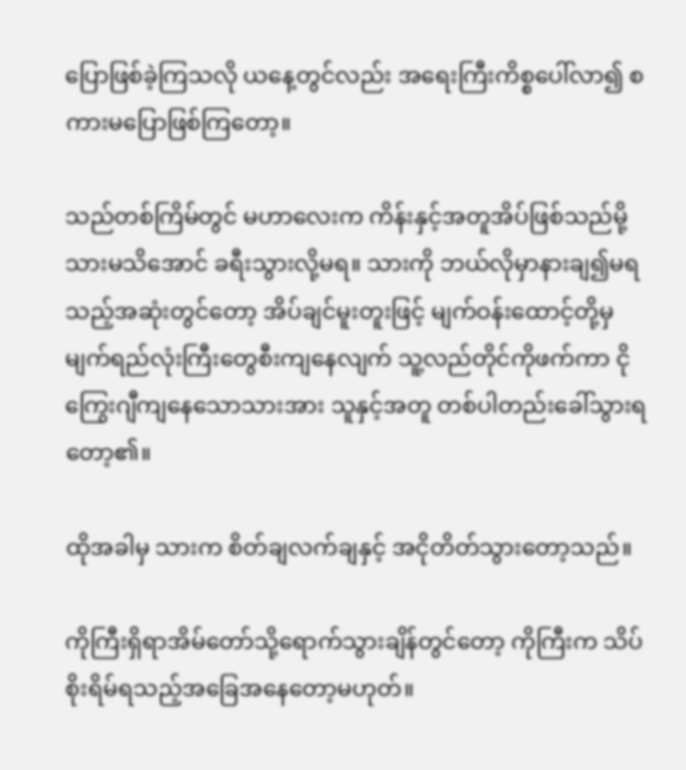ပြောဖြစ်ခဲ့ကြသလို ယနေ့တွင်လည်း အရေးကြီးကိစ္စပေါ်လာ၍ စကားမပြောဖြစ်ကြတော့။

သည်တစ်ကြိမ်တွင် မဟာလေးက ကိန်းနှင့်အတူအိပ်ဖြစ်သည်မို့ သားမသိအောင် ခရီးသွားလို့မရ။ သားကို ဘယ်လိုမှာနားချ၍မရသည့်အဆုံးတွင်တော့ အိပ်ချင်မူးတူးဖြင့် မျက်ဝန်းထောင့်တို့မှ မျက်ရည်လုံးကြီးတွေစီးကျနေလျက် သူ့လည်တိုင်ကိုဖက်ကာ ငိုကြွေးဂျီကျနေသောသားအား သူနှင့်အတူ တစ်ပါတည်းခေါ်သွားရတော့၏။

ထိုအခါမှ သားက စိတ်ချလက်ချနှင့် အငိုတိတ်သွားတော့သည်။

ကိုကြီးရှိရာအိမ်တော်သို့ရောက်သွားချိန်တွင်တော့ ကိုကြီးက သိပ်စိုးရိမ်ရသည့်အခြေအနေတော့မဟုတ်။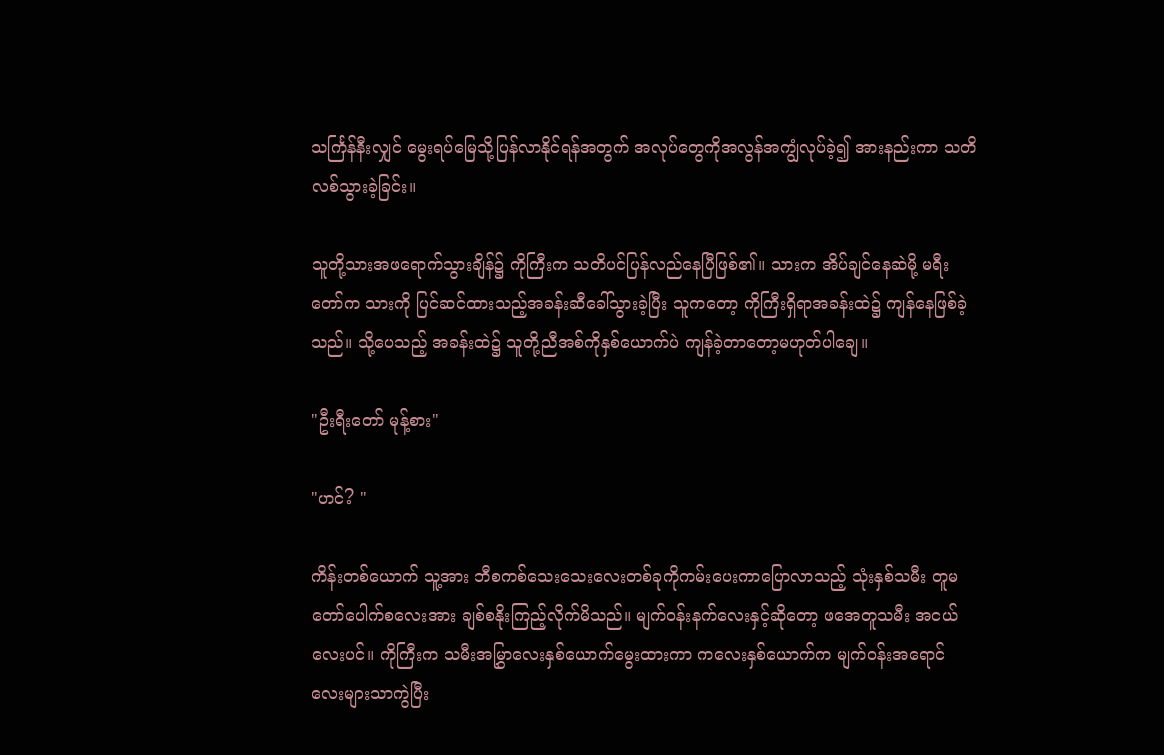သင်္ကြန်နီးလျှင် မွေးရပ်မြေသို့ပြန်လာနိုင်ရန်အတွက် အလုပ်တွေကိုအလွန်အကျွံလုပ်ခဲ့၍ အားနည်းကာ သတိလစ်သွားခဲ့ခြင်း။

သူတို့သားအဖရောက်သွားချိန်၌ ကိုကြီးက သတိပင်ပြန်လည်နေပြီဖြစ်၏။ သားက အိပ်ချင်နေဆဲမို့ မရီးတော်က သားကို ပြင်ဆင်ထားသည့်အခန်းဆီခေါ်သွားခဲ့ပြီး သူကတော့ ကိုကြီးရှိရာအခန်းထဲ၌ ကျန်နေဖြစ်ခဲ့သည်။ သို့ပေသည့် အခန်းထဲ၌ သူတို့ညီအစ်ကိုနှစ်ယောက်ပဲ ကျန်ခဲ့တာတော့မဟုတ်ပါချေ။

"ဦးရီးတော် မုန့်စား"

"ဟင်? "

ကိန်းတစ်ယောက် သူ့အား ဘီစကစ်သေးသေးလေးတစ်ခုကိုကမ်းပေးကာပြောလာသည့် သုံးနှစ်သမီး တူမတော်ပေါက်စလေးအား ချစ်စနိုးကြည့်လိုက်မိသည်။ မျက်ဝန်းနက်လေးနှင့်ဆိုတော့ ဖအေတူသမီး အငယ်လေးပင်။ ကိုကြီးက သမီးအမြွှာလေးနှစ်ယောက်မွေးထားကာ ကလေးနှစ်ယောက်က မျက်ဝန်းအရောင်လေးများသာကွဲပြီး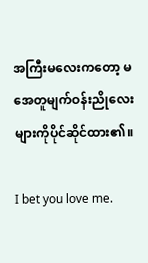အကြီးမလေးကတော့ မအေတူမျက်ဝန်းညိုလေးများကိုပိုင်ဆိုင်ထား၏။

I bet you love me.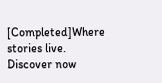[Completed]Where stories live. Discover now